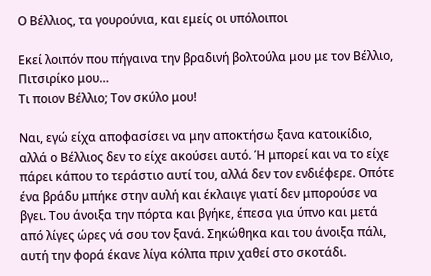Ο Βέλλιος, τα γουρούνια, και εμείς οι υπόλοιποι

Εκεί λοιπόν που πήγαινα την βραδινή βολτούλα μου με τον Βέλλιο, Πιτσιρίκο μου…
Τι ποιον Βέλλιο; Τον σκύλο μου!

Ναι, εγώ είχα αποφασίσει να μην αποκτήσω ξανα κατοικίδιο, αλλά ο Βέλλιος δεν το είχε ακούσει αυτό. Ή μπορεί και να το είχε πάρει κάπου το τεράστιο αυτί του, αλλά δεν τον ενδιέφερε. Οπότε ένα βράδυ μπήκε στην αυλή και έκλαιγε γιατί δεν μπορούσε να βγει. Του άνοιξα την πόρτα και βγήκε, έπεσα για ύπνο και μετά από λίγες ώρες νά σου τον ξανά. Σηκώθηκα και του άνοιξα πάλι, αυτή την φορά έκανε λίγα κόλπα πριν χαθεί στο σκοτάδι.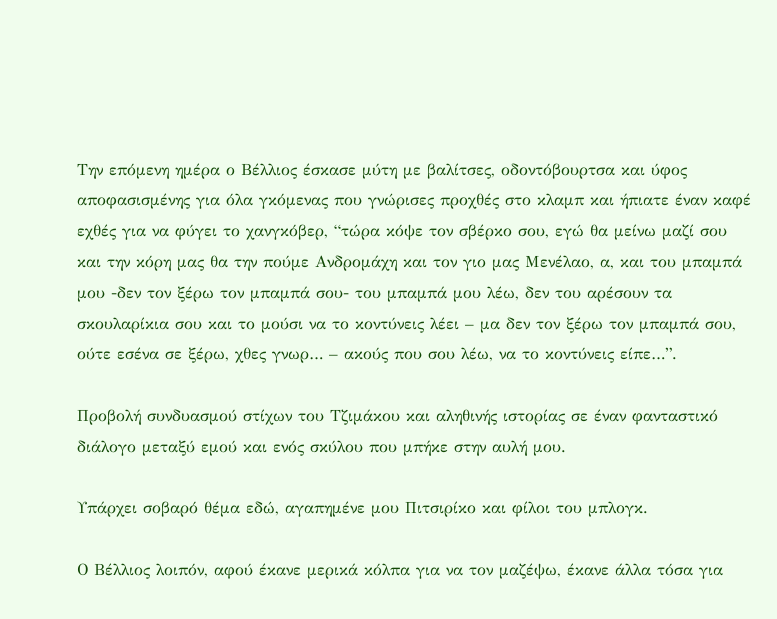Την επόμενη ημέρα ο Βέλλιος έσκασε μύτη με βαλίτσες, οδοντόβουρτσα και ύφος αποφασισμένης για όλα γκόμενας που γνώρισες προχθές στο κλαμπ και ήπιατε έναν καφέ εχθές για να φύγει το χανγκόβερ, “τώρα κόψε τον σβέρκο σου, εγώ θα μείνω μαζί σου και την κόρη μας θα την πούμε Ανδρομάχη και τον γιο μας Μενέλαο, α, και του μπαμπά μου -δεν τον ξέρω τον μπαμπά σου- του μπαμπά μου λέω, δεν του αρέσουν τα σκουλαρίκια σου και το μούσι να το κοντύνεις λέει – μα δεν τον ξέρω τον μπαμπά σου, ούτε εσένα σε ξέρω, χθες γνωρ… – ακούς που σου λέω, να το κοντύνεις είπε…”.

Προβολή συνδυασμού στίχων του Τζιμάκου και αληθινής ιστορίας σε έναν φανταστικό διάλογο μεταξύ εμού και ενός σκύλου που μπήκε στην αυλή μου.

Υπάρχει σοβαρό θέμα εδώ, αγαπημένε μου Πιτσιρίκο και φίλοι του μπλογκ.

Ο Βέλλιος λοιπόν, αφού έκανε μερικά κόλπα για να τον μαζέψω, έκανε άλλα τόσα για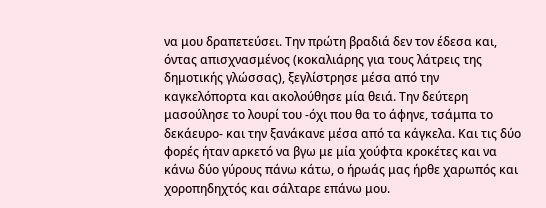να μου δραπετεύσει. Την πρώτη βραδιά δεν τον έδεσα και, όντας απισχνασμένος (κοκαλιάρης για τους λάτρεις της δημοτικής γλώσσας), ξεγλίστρησε μέσα από την καγκελόπορτα και ακολούθησε μία θειά. Την δεύτερη μασούλησε το λουρί του -όχι που θα το άφηνε, τσάμπα το δεκάευρο- και την ξανάκανε μέσα από τα κάγκελα. Και τις δύο φορές ήταν αρκετό να βγω με μία χούφτα κροκέτες και να κάνω δύο γύρους πάνω κάτω, ο ήρωάς μας ήρθε χαρωπός και χοροπηδηχτός και σάλταρε επάνω μου.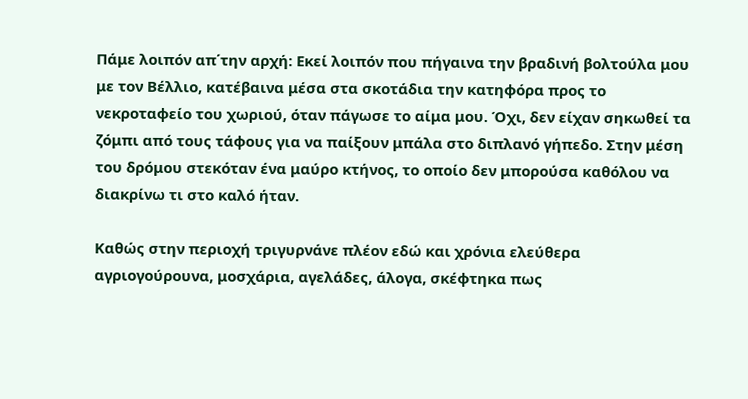Πάμε λοιπόν απ΄την αρχή: Εκεί λοιπόν που πήγαινα την βραδινή βολτούλα μου με τον Βέλλιο, κατέβαινα μέσα στα σκοτάδια την κατηφόρα προς το νεκροταφείο του χωριού, όταν πάγωσε το αίμα μου. Όχι, δεν είχαν σηκωθεί τα ζόμπι από τους τάφους για να παίξουν μπάλα στο διπλανό γήπεδο. Στην μέση του δρόμου στεκόταν ένα μαύρο κτήνος, το οποίο δεν μπορούσα καθόλου να διακρίνω τι στο καλό ήταν.

Καθώς στην περιοχή τριγυρνάνε πλέον εδώ και χρόνια ελεύθερα αγριογούρουνα, μοσχάρια, αγελάδες, άλογα, σκέφτηκα πως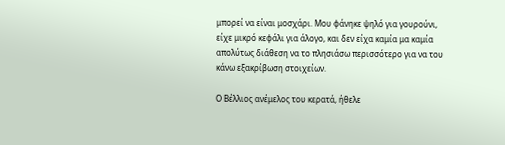μπορεί να είναι μοσχάρι. Μου φάνηκε ψηλό για γουρούνι, είχε μικρό κεφάλι για άλογο, και δεν είχα καμία μα καμία απολύτως διάθεση να το πλησιάσω περισσότερο για να του κάνω εξακρίβωση στοιχείων.

Ο Βέλλιος ανέμελος του κερατά, ήθελε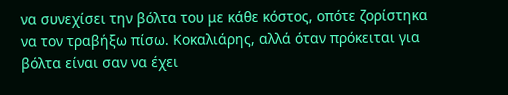να συνεχίσει την βόλτα του με κάθε κόστος, οπότε ζορίστηκα να τον τραβήξω πίσω. Κοκαλιάρης, αλλά όταν πρόκειται για βόλτα είναι σαν να έχει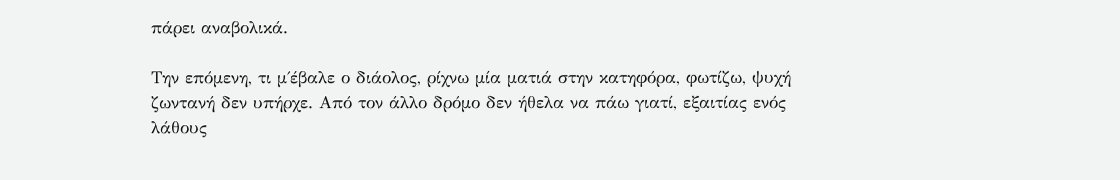πάρει αναβολικά.

Την επόμενη, τι μ΄έβαλε ο διάολος, ρίχνω μία ματιά στην κατηφόρα, φωτίζω, ψυχή ζωντανή δεν υπήρχε. Από τον άλλο δρόμο δεν ήθελα να πάω γιατί, εξαιτίας ενός λάθους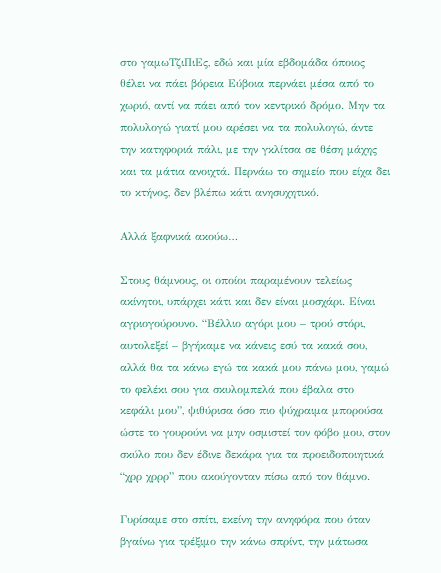στο γαμωΤζιΠιΕς, εδώ και μία εβδομάδα όποιος θέλει να πάει βόρεια Εύβοια περνάει μέσα από το χωριό, αντί να πάει από τον κεντρικό δρόμο. Μην τα πολυλογώ γιατί μου αρέσει να τα πολυλογώ, άντε την κατηφοριά πάλι, με την γκλίτσα σε θέση μάχης και τα μάτια ανοιχτά. Περνάω το σημείο που είχα δει το κτήνος, δεν βλέπω κάτι ανησυχητικό.

Αλλά ξαφνικά ακούω…

Στους θάμνους, οι οποίοι παραμένουν τελείως ακίνητοι, υπάρχει κάτι και δεν είναι μοσχάρι. Είναι αγριογούρουνο. “Βέλλιο αγόρι μου – τρού στόρι, αυτολεξεί – βγήκαμε να κάνεις εσύ τα κακά σου, αλλά θα τα κάνω εγώ τα κακά μου πάνω μου, γαμώ το φελέκι σου για σκυλομπελά που έβαλα στο κεφάλι μου”, ψιθύρισα όσο πιο ψύχραιμα μπορούσα ώστε το γουρούνι να μην οσμιστεί τον φόβο μου, στον σκύλο που δεν έδινε δεκάρα για τα προειδοποιητικά “χρρ χρρρ” που ακούγονταν πίσω από τον θάμνο.

Γυρίσαμε στο σπίτι, εκείνη την ανηφόρα που όταν βγαίνω για τρέξιμο την κάνω σπρίντ, την μάτωσα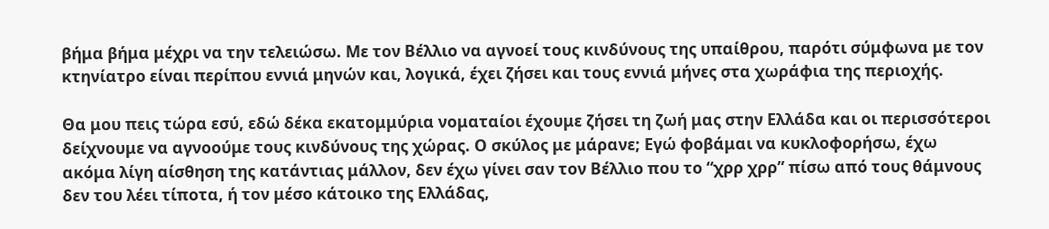βήμα βήμα μέχρι να την τελειώσω. Με τον Βέλλιο να αγνοεί τους κινδύνους της υπαίθρου, παρότι σύμφωνα με τον κτηνίατρο είναι περίπου εννιά μηνών και, λογικά, έχει ζήσει και τους εννιά μήνες στα χωράφια της περιοχής.

Θα μου πεις τώρα εσύ, εδώ δέκα εκατομμύρια νοματαίοι έχουμε ζήσει τη ζωή μας στην Ελλάδα και οι περισσότεροι δείχνουμε να αγνοούμε τους κινδύνους της χώρας. Ο σκύλος με μάρανε; Εγώ φοβάμαι να κυκλοφορήσω, έχω ακόμα λίγη αίσθηση της κατάντιας μάλλον, δεν έχω γίνει σαν τον Βέλλιο που το “χρρ χρρ” πίσω από τους θάμνους δεν του λέει τίποτα, ή τον μέσο κάτοικο της Ελλάδας,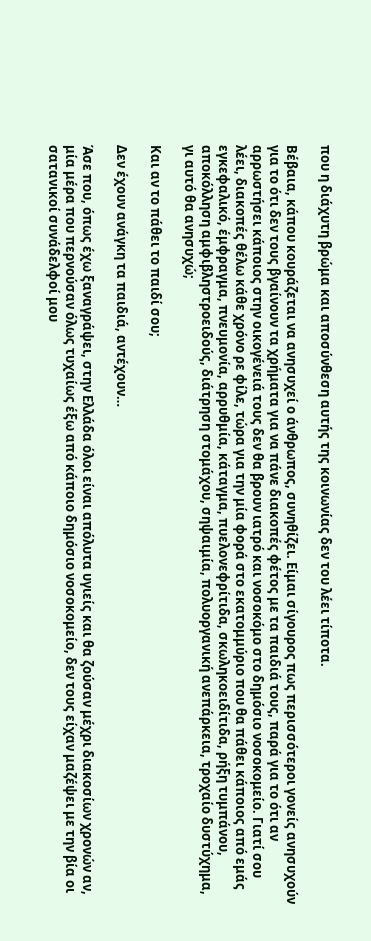που η διάχυτη βρώμα και αποσύνθεση αυτής της κοινωνίας δεν του λέει τίποτα.

Βέβαια, κάπου κουράζεται να ανησυχεί ο άνθρωπος, συνηθίζει. Είμαι σίγουρος πως περισσότεροι γονείς ανησυχούν για το ότι δεν τους βγαίνουν τα χρήματα για να πάνε διακοπές φέτος με τα παιδιά τους, παρά για το ότι αν αρρωστήσει κάποιος στην οικογένειά τους δεν θα βρουν ιατρό και νοσοκόμο στο δημόσιο νοσοκομείο. Γιατί σου λέει, διακοπές θέλω κάθε χρόνο ρε φίλε, τώρα για την μία φορά στο εκατομμύριο που θα πάθει κάποιος από εμάς εγκεφαλικό, έμφραγμα, πνευμονία, αρρυθμία, κάταγμα, πυελονεφρίτιδα, σκωληκοειδίτιδα, ρήξη τυμπάνου, αποκόλληση αμφιβληστροειδούς, διάτρηση στομάχου, σηψαιμία, πολυοργανική ανεπάρκεια, τροχαίο δυστύχημα, γι αυτό θα ανησυχώ;

Και αν το πάθει το παιδί σου;

Δεν έχουν ανάγκη τα παιδιά, αντέχουν…

Άσε που, όπως έχω ξαναγράψει, στην Ελλάδα όλοι είναι απόλυτα υγιείς και θα ζούσαν μέχρι διακοσίων χρονών αν, μία μέρα που περνούσαν όλως τυχαίως έξω από κάποιο δημόσιο νοσοκομείο, δεν τους είχαν μαζέψει με την βία οι σατανικοί συνάδελφοί μου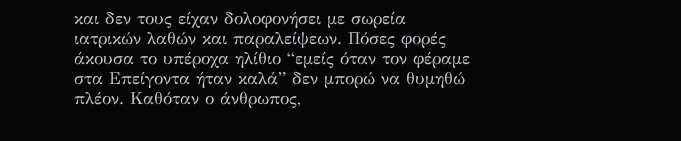και δεν τους είχαν δολοφονήσει με σωρεία ιατρικών λαθών και παραλείψεων. Πόσες φορές άκουσα το υπέροχα ηλίθιο “εμείς όταν τον φέραμε στα Επείγοντα ήταν καλά” δεν μπορώ να θυμηθώ πλέον. Καθόταν ο άνθρωπος,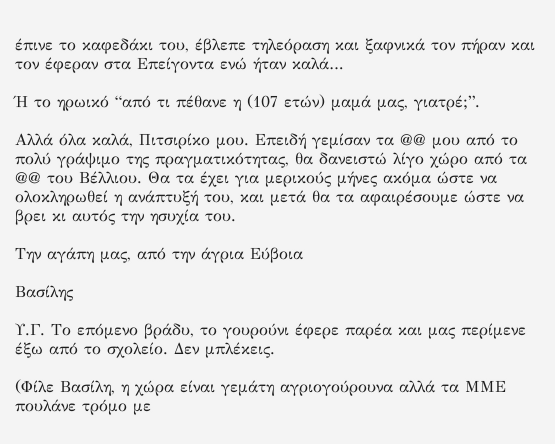έπινε το καφεδάκι του, έβλεπε τηλεόραση και ξαφνικά τον πήραν και τον έφεραν στα Επείγοντα ενώ ήταν καλά…

Ή το ηρωικό “από τι πέθανε η (107 ετών) μαμά μας, γιατρέ;”.

Αλλά όλα καλά, Πιτσιρίκο μου. Επειδή γεμίσαν τα @@ μου από το πολύ γράψιμο της πραγματικότητας, θα δανειστώ λίγο χώρο από τα @@ του Βέλλιου. Θα τα έχει για μερικούς μήνες ακόμα ώστε να ολοκληρωθεί η ανάπτυξή του, και μετά θα τα αφαιρέσουμε ώστε να βρει κι αυτός την ησυχία του.

Την αγάπη μας, από την άγρια Εύβοια

Βασίλης

Υ.Γ. Το επόμενο βράδυ, το γουρούνι έφερε παρέα και μας περίμενε έξω από το σχολείο. Δεν μπλέκεις.

(Φίλε Βασίλη, η χώρα είναι γεμάτη αγριογούρουνα αλλά τα ΜΜΕ πουλάνε τρόμο με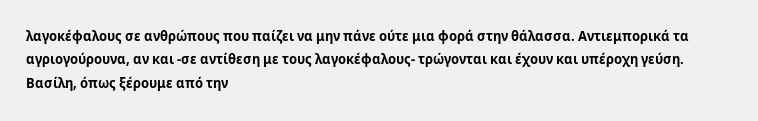λαγοκέφαλους σε ανθρώπους που παίζει να μην πάνε ούτε μια φορά στην θάλασσα. Αντιεμπορικά τα αγριογούρουνα, αν και -σε αντίθεση με τους λαγοκέφαλους- τρώγονται και έχουν και υπέροχη γεύση. Βασίλη, όπως ξέρουμε από την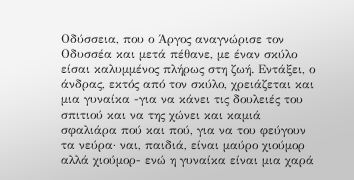Οδύσσεια, που ο Άργος αναγνώρισε τον Οδυσσέα και μετά πέθανε, με έναν σκύλο είσαι καλυμμένος πλήρως στη ζωή. Εντάξει, ο άνδρας, εκτός από τον σκύλο, χρειάζεται και μια γυναίκα -για να κάνει τις δουλειές του σπιτιού και να της χώνει και καμιά σφαλιάρα πού και πού, για να του φεύγουν τα νεύρα· ναι, παιδιά, είναι μαύρο χιούμορ αλλά χιούμορ- ενώ η γυναίκα είναι μια χαρά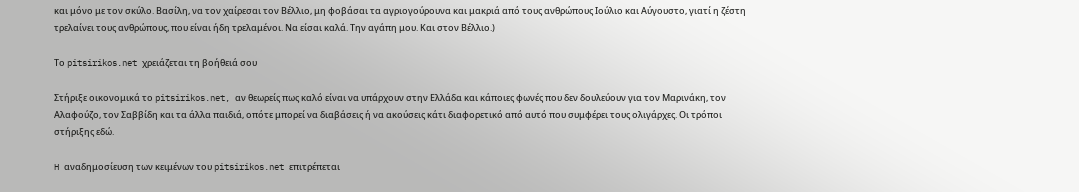και μόνο με τον σκύλο. Βασίλη, να τον χαίρεσαι τον Βέλλιο, μη φοβάσαι τα αγριογούρουνα και μακριά από τους ανθρώπους Ιούλιο και Αύγουστο, γιατί η ζέστη τρελαίνει τους ανθρώπους, που είναι ήδη τρελαμένοι. Να είσαι καλά. Την αγάπη μου. Και στον Βέλλιο.)

Το pitsirikos.net χρειάζεται τη βοήθειά σου

Στήριξε οικονομικά το pitsirikos.net, αν θεωρείς πως καλό είναι να υπάρχουν στην Ελλάδα και κάποιες φωνές που δεν δουλεύουν για τον Μαρινάκη, τον Αλαφούζο, τον Σαββίδη και τα άλλα παιδιά, οπότε μπορεί να διαβάσεις ή να ακούσεις κάτι διαφορετικό από αυτό που συμφέρει τους ολιγάρχες. Οι τρόποι στήριξης εδώ.

H αναδημοσίευση των κειμένων του pitsirikos.net επιτρέπεται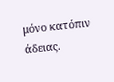μόνο κατόπιν άδειας.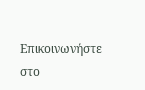Επικοινωνήστε στο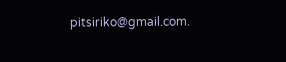pitsiriko@gmail.com.